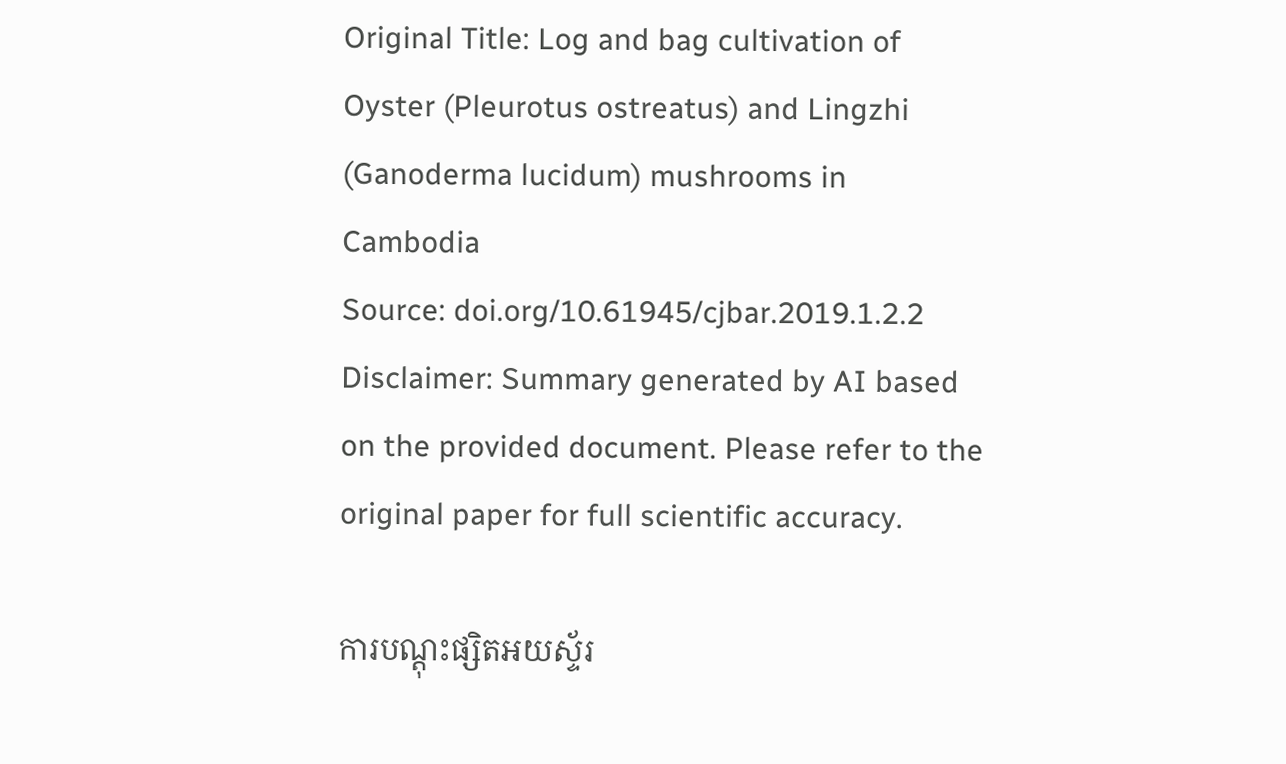Original Title: Log and bag cultivation of Oyster (Pleurotus ostreatus) and Lingzhi (Ganoderma lucidum) mushrooms in Cambodia
Source: doi.org/10.61945/cjbar.2019.1.2.2
Disclaimer: Summary generated by AI based on the provided document. Please refer to the original paper for full scientific accuracy.

ការបណ្តុះផ្សិតអយស្ទ័រ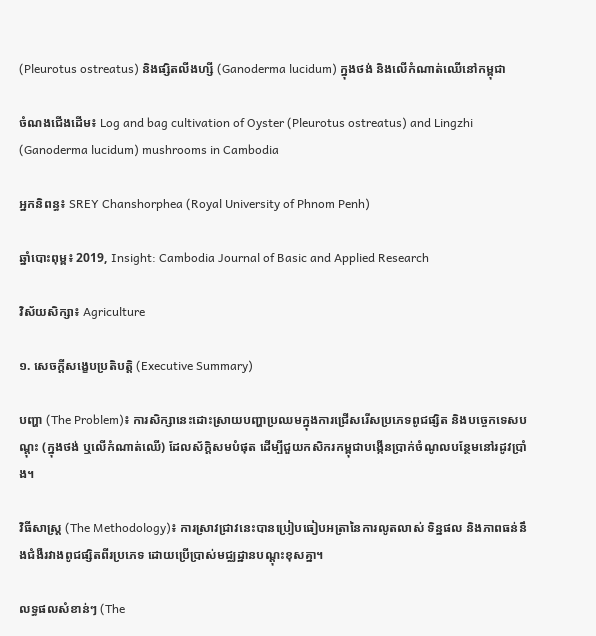(Pleurotus ostreatus) និងផ្សិតលីងហ្សី (Ganoderma lucidum) ក្នុងថង់ និងលើកំណាត់ឈើនៅកម្ពុជា

ចំណងជើងដើម៖ Log and bag cultivation of Oyster (Pleurotus ostreatus) and Lingzhi (Ganoderma lucidum) mushrooms in Cambodia

អ្នកនិពន្ធ៖ SREY Chanshorphea (Royal University of Phnom Penh)

ឆ្នាំបោះពុម្ព៖ 2019, Insight: Cambodia Journal of Basic and Applied Research

វិស័យសិក្សា៖ Agriculture

១. សេចក្តីសង្ខេបប្រតិបត្តិ (Executive Summary)

បញ្ហា (The Problem)៖ ការសិក្សានេះដោះស្រាយបញ្ហាប្រឈមក្នុងការជ្រើសរើសប្រភេទពូជផ្សិត និងបច្ចេកទេសបណ្តុះ (ក្នុងថង់ ឬលើកំណាត់ឈើ) ដែលស័ក្តិសមបំផុត ដើម្បីជួយកសិករកម្ពុជាបង្កើនប្រាក់ចំណូលបន្ថែមនៅរដូវប្រាំង។

វិធីសាស្ត្រ (The Methodology)៖ ការស្រាវជ្រាវនេះបានប្រៀបធៀបអត្រានៃការលូតលាស់ ទិន្នផល និងភាពធន់នឹងជំងឺរវាងពូជផ្សិតពីរប្រភេទ ដោយប្រើប្រាស់មជ្ឈដ្ឋានបណ្តុះខុសគ្នា។

លទ្ធផលសំខាន់ៗ (The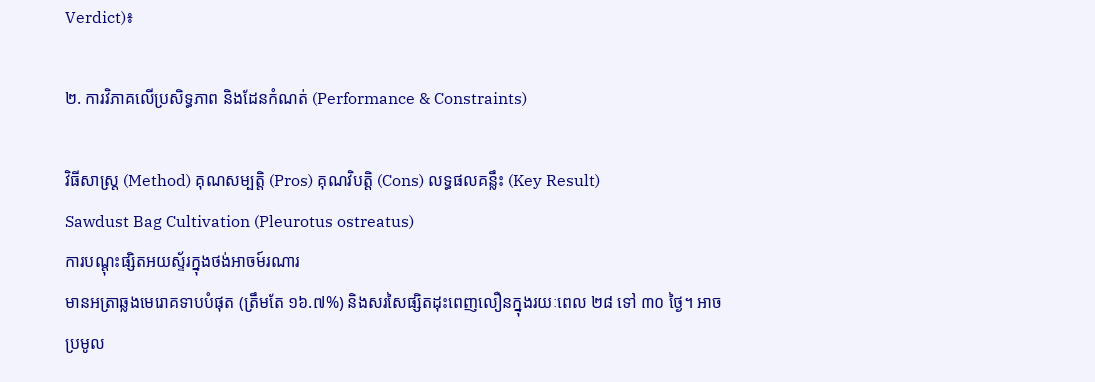Verdict)៖

២. ការវិភាគលើប្រសិទ្ធភាព និងដែនកំណត់ (Performance & Constraints)

វិធីសាស្ត្រ (Method) គុណសម្បត្តិ (Pros) គុណវិបត្តិ (Cons) លទ្ធផលគន្លឹះ (Key Result)
Sawdust Bag Cultivation (Pleurotus ostreatus)
ការបណ្តុះផ្សិតអយស្ទ័រក្នុងថង់អាចម៍រណារ
មានអត្រាឆ្លងមេរោគទាបបំផុត (ត្រឹមតែ ១៦.៧%) និងសរសៃផ្សិតដុះពេញលឿនក្នុងរយៈពេល ២៨ ទៅ ៣០ ថ្ងៃ។ អាចប្រមូល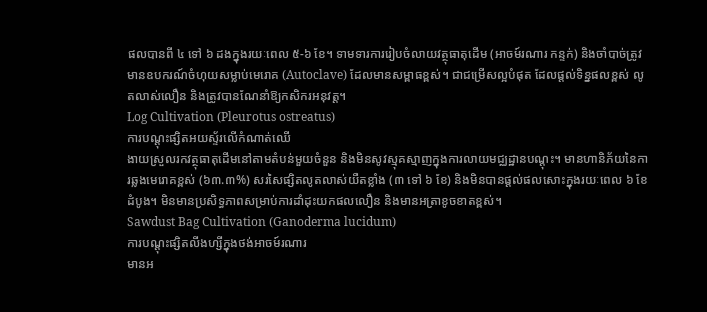ផលបានពី ៤ ទៅ ៦ ដងក្នុងរយៈពេល ៥-៦ ខែ។ ទាមទារការរៀបចំលាយវត្ថុធាតុដើម (អាចម៍រណារ កន្ទក់) និងចាំបាច់ត្រូវមានឧបករណ៍ចំហុយសម្លាប់មេរោគ (Autoclave) ដែលមានសម្ពាធខ្ពស់។ ជាជម្រើសល្អបំផុត ដែលផ្តល់ទិន្នផលខ្ពស់ លូតលាស់លឿន និងត្រូវបានណែនាំឱ្យកសិករអនុវត្ត។
Log Cultivation (Pleurotus ostreatus)
ការបណ្តុះផ្សិតអយស្ទ័រលើកំណាត់ឈើ
ងាយស្រួលរកវត្ថុធាតុដើមនៅតាមតំបន់មួយចំនួន និងមិនសូវស្មុគស្មាញក្នុងការលាយមជ្ឈដ្ឋានបណ្តុះ។ មានហានិភ័យនៃការឆ្លងមេរោគខ្ពស់ (៦៣.៣%) សរសៃផ្សិតលូតលាស់យឺតខ្លាំង (៣ ទៅ ៦ ខែ) និងមិនបានផ្តល់ផលសោះក្នុងរយៈពេល ៦ ខែដំបូង។ មិនមានប្រសិទ្ធភាពសម្រាប់ការដាំដុះយកផលលឿន និងមានអត្រាខូចខាតខ្ពស់។
Sawdust Bag Cultivation (Ganoderma lucidum)
ការបណ្តុះផ្សិតលីងហ្សីក្នុងថង់អាចម៍រណារ
មានអ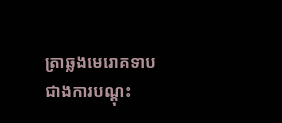ត្រាឆ្លងមេរោគទាបជាងការបណ្តុះ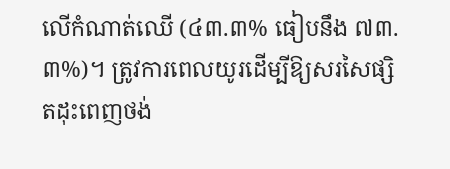លើកំណាត់ឈើ (៤៣.៣% ធៀបនឹង ៧៣.៣%)។ ត្រូវការពេលយូរដើម្បីឱ្យសរសៃផ្សិតដុះពេញថង់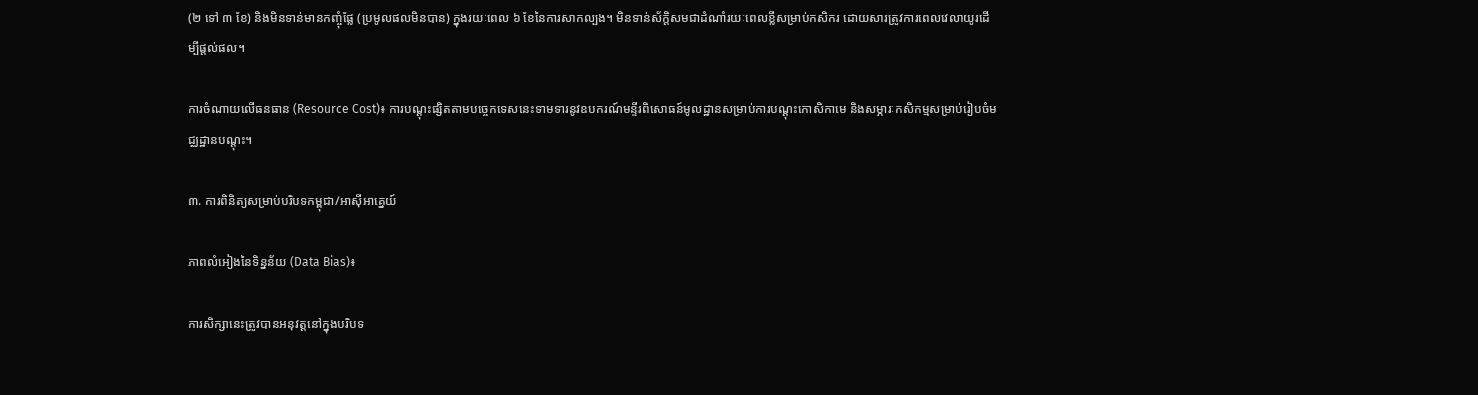(២ ទៅ ៣ ខែ) និងមិនទាន់មានកញ្ចុំផ្លែ (ប្រមូលផលមិនបាន) ក្នុងរយៈពេល ៦ ខែនៃការសាកល្បង។ មិនទាន់ស័ក្តិសមជាដំណាំរយៈពេលខ្លីសម្រាប់កសិករ ដោយសារត្រូវការពេលវេលាយូរដើម្បីផ្តល់ផល។

ការចំណាយលើធនធាន (Resource Cost)៖ ការបណ្តុះផ្សិតតាមបច្ចេកទេសនេះទាមទារនូវឧបករណ៍មន្ទីរពិសោធន៍មូលដ្ឋានសម្រាប់ការបណ្តុះកោសិកាមេ និងសម្ភារៈកសិកម្មសម្រាប់រៀបចំមជ្ឈដ្ឋានបណ្តុះ។

៣. ការពិនិត្យសម្រាប់បរិបទកម្ពុជា/អាស៊ីអាគ្នេយ៍

ភាពលំអៀងនៃទិន្នន័យ (Data Bias)៖

ការសិក្សានេះត្រូវបានអនុវត្តនៅក្នុងបរិបទ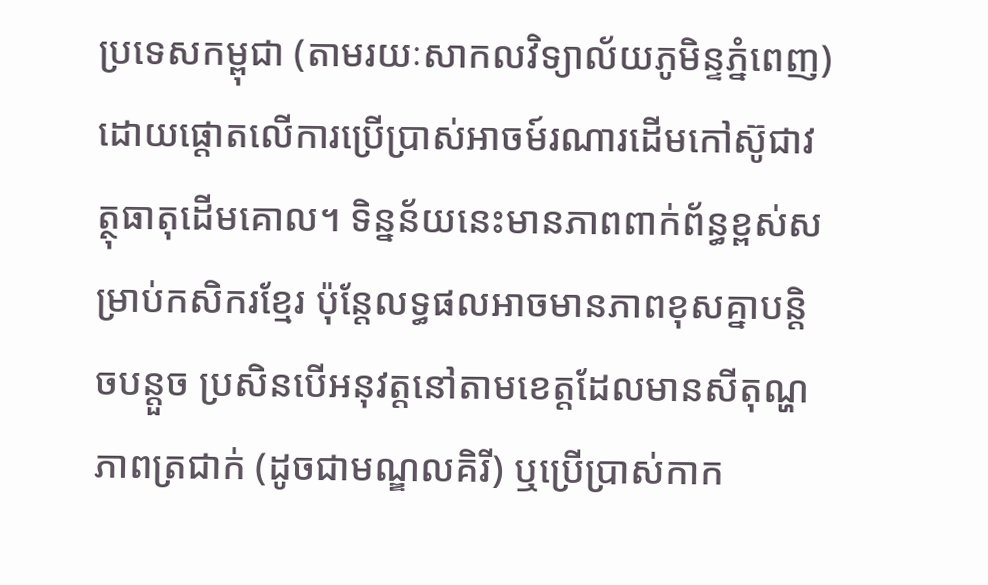ប្រទេសកម្ពុជា (តាមរយៈសាកលវិទ្យាល័យភូមិន្ទភ្នំពេញ) ដោយផ្តោតលើការប្រើប្រាស់អាចម៍រណារដើមកៅស៊ូជាវត្ថុធាតុដើមគោល។ ទិន្នន័យនេះមានភាពពាក់ព័ន្ធខ្ពស់សម្រាប់កសិករខ្មែរ ប៉ុន្តែលទ្ធផលអាចមានភាពខុសគ្នាបន្តិចបន្តួច ប្រសិនបើអនុវត្តនៅតាមខេត្តដែលមានសីតុណ្ហភាពត្រជាក់ (ដូចជាមណ្ឌលគិរី) ឬប្រើប្រាស់កាក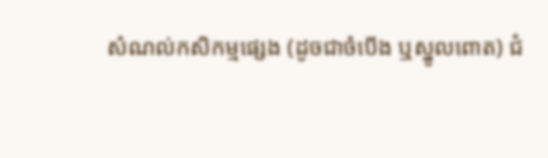សំណល់កសិកម្មផ្សេង (ដូចជាចំបើង ឬស្នូលពោត) ជំ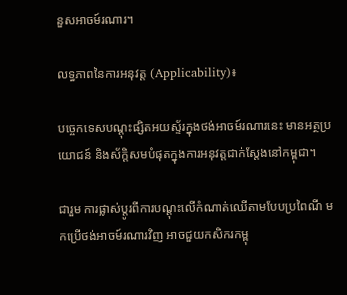នួសអាចម៍រណារ។

លទ្ធភាពនៃការអនុវត្ត (Applicability)៖

បច្ចេកទេសបណ្តុះផ្សិតអយស្ទ័រក្នុងថង់អាចម៍រណារនេះ មានអត្ថប្រយោជន៍ និងស័ក្តិសមបំផុតក្នុងការអនុវត្តជាក់ស្តែងនៅកម្ពុជា។

ជារួម ការផ្លាស់ប្តូរពីការបណ្តុះលើកំណាត់ឈើតាមបែបប្រពៃណី មកប្រើថង់អាចម៍រណារវិញ អាចជួយកសិករកម្ពុ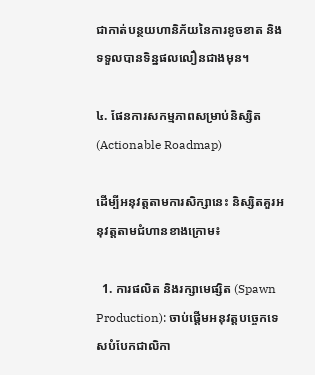ជាកាត់បន្ថយហានិភ័យនៃការខូចខាត និងទទួលបានទិន្នផលលឿនជាងមុន។

៤. ផែនការសកម្មភាពសម្រាប់និស្សិត (Actionable Roadmap)

ដើម្បីអនុវត្តតាមការសិក្សានេះ និស្សិតគួរអនុវត្តតាមជំហានខាងក្រោម៖

  1. ការផលិត និងរក្សាមេផ្សិត (Spawn Production): ចាប់ផ្តើមអនុវត្តបច្ចេកទេសបំបែកជាលិកា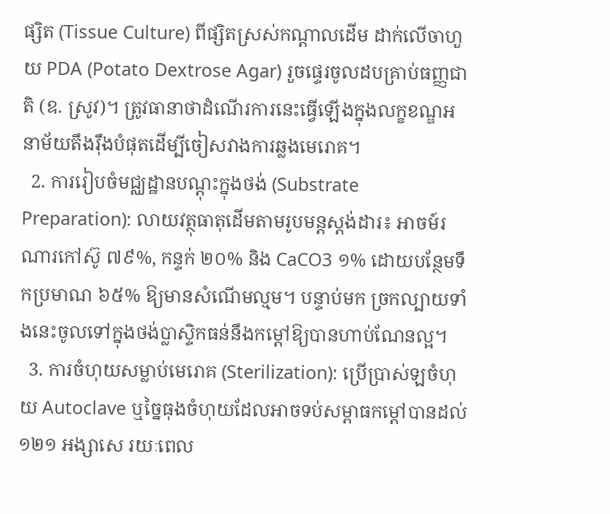ផ្សិត (Tissue Culture) ពីផ្សិតស្រស់កណ្តាលដើម ដាក់លើចាហួយ PDA (Potato Dextrose Agar) រួចផ្ទេរចូលដបគ្រាប់ធញ្ញជាតិ (ឧ. ស្រូវ)។ ត្រូវធានាថាដំណើរការនេះធ្វើឡើងក្នុងលក្ខខណ្ឌអនាម័យតឹងរ៉ឹងបំផុតដើម្បីចៀសវាងការឆ្លងមេរោគ។
  2. ការរៀបចំមជ្ឈដ្ឋានបណ្តុះក្នុងថង់ (Substrate Preparation): លាយវត្ថុធាតុដើមតាមរូបមន្តស្តង់ដារ៖ អាចម៍រណារកៅស៊ូ ៧៩%, កន្ទក់ ២០% និង CaCO3 ១% ដោយបន្ថែមទឹកប្រមាណ ៦៥% ឱ្យមានសំណើមល្មម។ បន្ទាប់មក ច្រកល្បាយទាំងនេះចូលទៅក្នុងថង់ប្លាស្ទិកធន់នឹងកម្តៅឱ្យបានហាប់ណែនល្អ។
  3. ការចំហុយសម្លាប់មេរោគ (Sterilization): ប្រើប្រាស់ឡចំហុយ Autoclave ឬច្នៃធុងចំហុយដែលអាចទប់សម្ពាធកម្តៅបានដល់ ១២១ អង្សាសេ រយៈពេល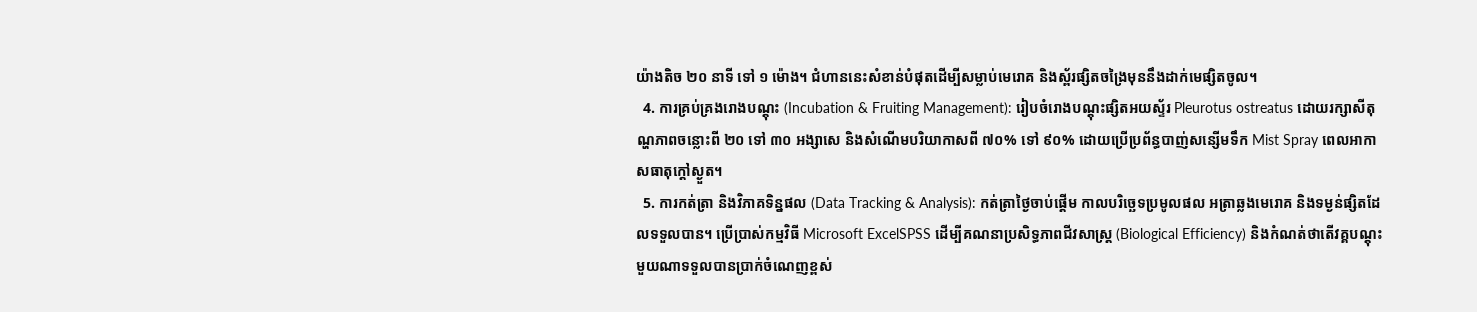យ៉ាងតិច ២០ នាទី ទៅ ១ ម៉ោង។ ជំហាននេះសំខាន់បំផុតដើម្បីសម្លាប់មេរោគ និងស្ព័រផ្សិតចង្រៃមុននឹងដាក់មេផ្សិតចូល។
  4. ការគ្រប់គ្រងរោងបណ្តុះ (Incubation & Fruiting Management): រៀបចំរោងបណ្តុះផ្សិតអយស្ទ័រ Pleurotus ostreatus ដោយរក្សាសីតុណ្ហភាពចន្លោះពី ២០ ទៅ ៣០ អង្សាសេ និងសំណើមបរិយាកាសពី ៧០% ទៅ ៩០% ដោយប្រើប្រព័ន្ធបាញ់សន្សើមទឹក Mist Spray ពេលអាកាសធាតុក្តៅស្ងួត។
  5. ការកត់ត្រា និងវិភាគទិន្នផល (Data Tracking & Analysis): កត់ត្រាថ្ងៃចាប់ផ្តើម កាលបរិច្ឆេទប្រមូលផល អត្រាឆ្លងមេរោគ និងទម្ងន់ផ្សិតដែលទទួលបាន។ ប្រើប្រាស់កម្មវិធី Microsoft ExcelSPSS ដើម្បីគណនាប្រសិទ្ធភាពជីវសាស្រ្ត (Biological Efficiency) និងកំណត់ថាតើវគ្គបណ្តុះមួយណាទទួលបានប្រាក់ចំណេញខ្ពស់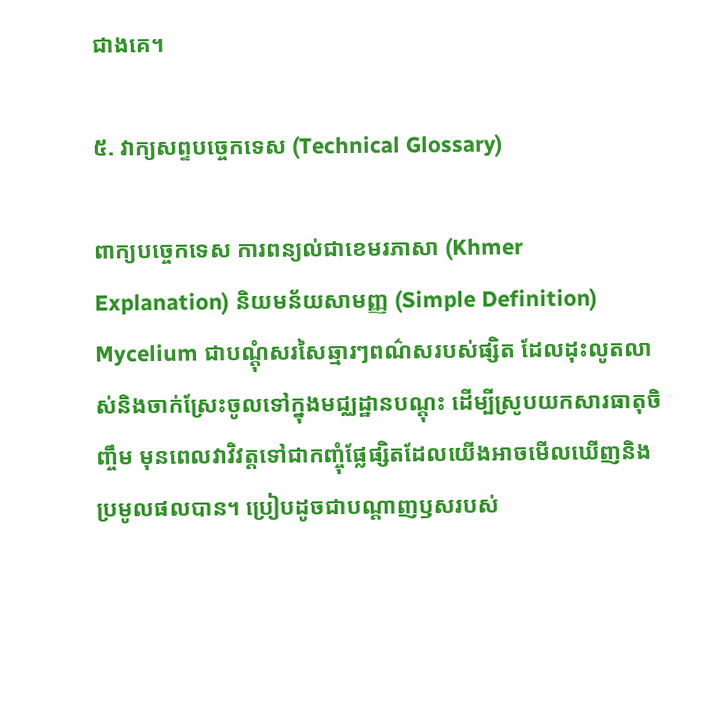ជាងគេ។

៥. វាក្យសព្ទបច្ចេកទេស (Technical Glossary)

ពាក្យបច្ចេកទេស ការពន្យល់ជាខេមរភាសា (Khmer Explanation) និយមន័យសាមញ្ញ (Simple Definition)
Mycelium ជាបណ្តុំសរសៃឆ្មារៗពណ៌សរបស់ផ្សិត ដែលដុះលូតលាស់និងចាក់ស្រែះចូលទៅក្នុងមជ្ឈដ្ឋានបណ្តុះ ដើម្បីស្រូបយកសារធាតុចិញ្ចឹម មុនពេលវាវិវត្តទៅជាកញ្ចុំផ្លែផ្សិតដែលយើងអាចមើលឃើញនិងប្រមូលផលបាន។ ប្រៀបដូចជាបណ្តាញឫសរបស់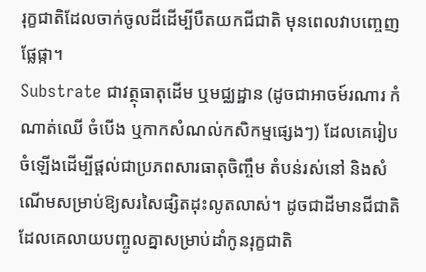រុក្ខជាតិដែលចាក់ចូលដីដើម្បីបឺតយកជីជាតិ មុនពេលវាបញ្ចេញផ្លែផ្កា។
Substrate ជាវត្ថុធាតុដើម ឬមជ្ឈដ្ឋាន (ដូចជាអាចម៍រណារ កំណាត់ឈើ ចំបើង ឬកាកសំណល់កសិកម្មផ្សេងៗ) ដែលគេរៀបចំឡើងដើម្បីផ្តល់ជាប្រភពសារធាតុចិញ្ចឹម តំបន់រស់នៅ និងសំណើមសម្រាប់ឱ្យសរសៃផ្សិតដុះលូតលាស់។ ដូចជាដីមានជីជាតិដែលគេលាយបញ្ចូលគ្នាសម្រាប់ដាំកូនរុក្ខជាតិ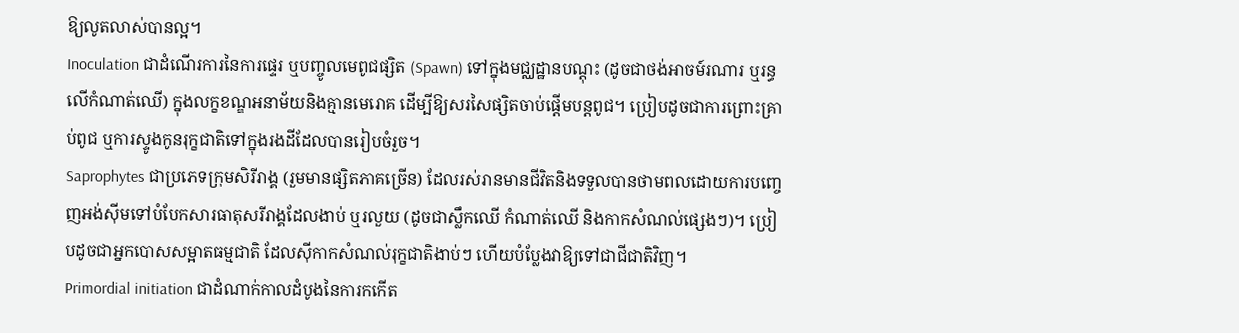ឱ្យលូតលាស់បានល្អ។
Inoculation ជាដំណើរការនៃការផ្ទេរ ឬបញ្ចូលមេពូជផ្សិត (Spawn) ទៅក្នុងមជ្ឈដ្ឋានបណ្តុះ (ដូចជាថង់អាចម៍រណារ ឬរន្ធលើកំណាត់ឈើ) ក្នុងលក្ខខណ្ឌអនាម័យនិងគ្មានមេរោគ ដើម្បីឱ្យសរសៃផ្សិតចាប់ផ្តើមបន្តពូជ។ ប្រៀបដូចជាការព្រោះគ្រាប់ពូជ ឬការស្ទូងកូនរុក្ខជាតិទៅក្នុងរងដីដែលបានរៀបចំរួច។
Saprophytes ជាប្រភេទក្រុមសិរីរាង្គ (រួមមានផ្សិតភាគច្រើន) ដែលរស់រានមានជីវិតនិងទទួលបានថាមពលដោយការបញ្ចេញអង់ស៊ីមទៅបំបែកសារធាតុសរីរាង្គដែលងាប់ ឬរលួយ (ដូចជាស្លឹកឈើ កំណាត់ឈើ និងកាកសំណល់ផ្សេងៗ)។ ប្រៀបដូចជាអ្នកបោសសម្អាតធម្មជាតិ ដែលស៊ីកាកសំណល់រុក្ខជាតិងាប់ៗ ហើយបំប្លែងវាឱ្យទៅជាជីជាតិវិញ។
Primordial initiation ជាដំណាក់កាលដំបូងនៃការកកើត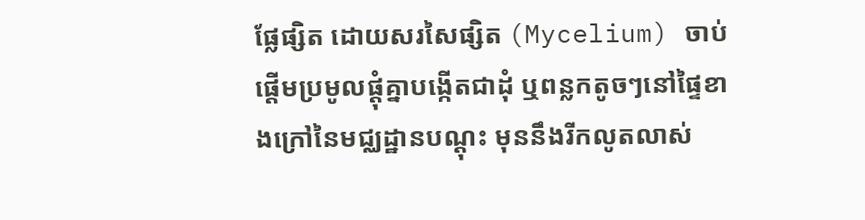ផ្លែផ្សិត ដោយសរសៃផ្សិត (Mycelium) ចាប់ផ្តើមប្រមូលផ្តុំគ្នាបង្កើតជាដុំ ឬពន្លកតូចៗនៅផ្ទៃខាងក្រៅនៃមជ្ឈដ្ឋានបណ្តុះ មុននឹងរីកលូតលាស់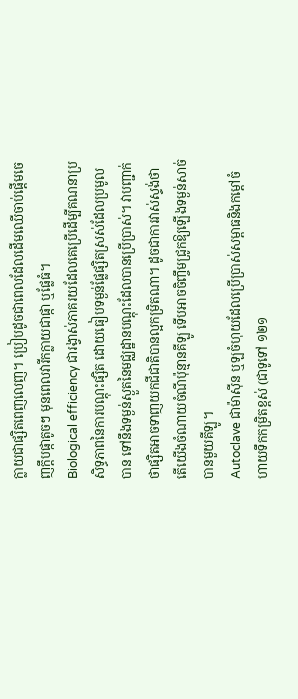ក្លាយជាផ្សិតពេញលេញ។ ប្រៀបដូចជាពេលដែលដើមឈើចាប់ផ្តើមចេញក្តឹបផ្កាតូចៗ មុនពេលវារីកក្លាយជាផ្កា ឬផ្លែធំ។
Biological efficiency ជារង្វាស់ភាគរយដែលគេប្រើដើម្បីគណនាប្រសិទ្ធភាពនៃការបណ្តុះផ្សិត ដោយធៀបទម្ងន់ផ្លែផ្សិតស្រស់ដែលប្រមូលបាន ទៅនឹងទម្ងន់ស្ងួតនៃមជ្ឈដ្ឋានបណ្តុះដែលបានប្រើប្រាស់។ វាបញ្ជាក់ថាផ្សិតអាចទាញយកជីជាតិបានល្អកម្រិតណា។ ដូចជាការវាស់ស្ទង់ថាតើយើងចំណាយចំណីប៉ុន្មានគីឡូ ទើបអាចចិញ្ចឹមជ្រូកឱ្យឡើងទម្ងន់សាច់បានមួយគីឡូ។
Autoclave ជាម៉ាស៊ីន ឬឡចំហុយដែលប្រើប្រាស់សម្ពាធនិងកម្តៅចំហាយទឹកកម្រិតខ្ពស់ (ជាទូទៅ ១២១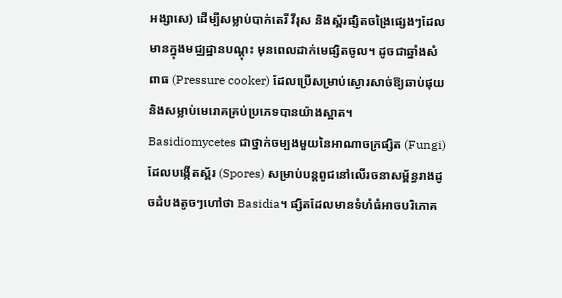អង្សាសេ) ដើម្បីសម្លាប់បាក់តេរី វីរុស និងស្ព័រផ្សិតចង្រៃផ្សេងៗដែលមានក្នុងមជ្ឈដ្ឋានបណ្តុះ មុនពេលដាក់មេផ្សិតចូល។ ដូចជាឆ្នាំងសំពាធ (Pressure cooker) ដែលប្រើសម្រាប់ស្ងោរសាច់ឱ្យឆាប់ផុយនិងសម្លាប់មេរោគគ្រប់ប្រភេទបានយ៉ាងស្អាត។
Basidiomycetes ជាថ្នាក់ចម្បងមួយនៃអាណាចក្រផ្សិត (Fungi) ដែលបង្កើតស្ព័រ (Spores) សម្រាប់បន្តពូជនៅលើរចនាសម្ព័ន្ធរាងដូចដំបងតូចៗហៅថា Basidia។ ផ្សិតដែលមានទំហំធំអាចបរិភោគ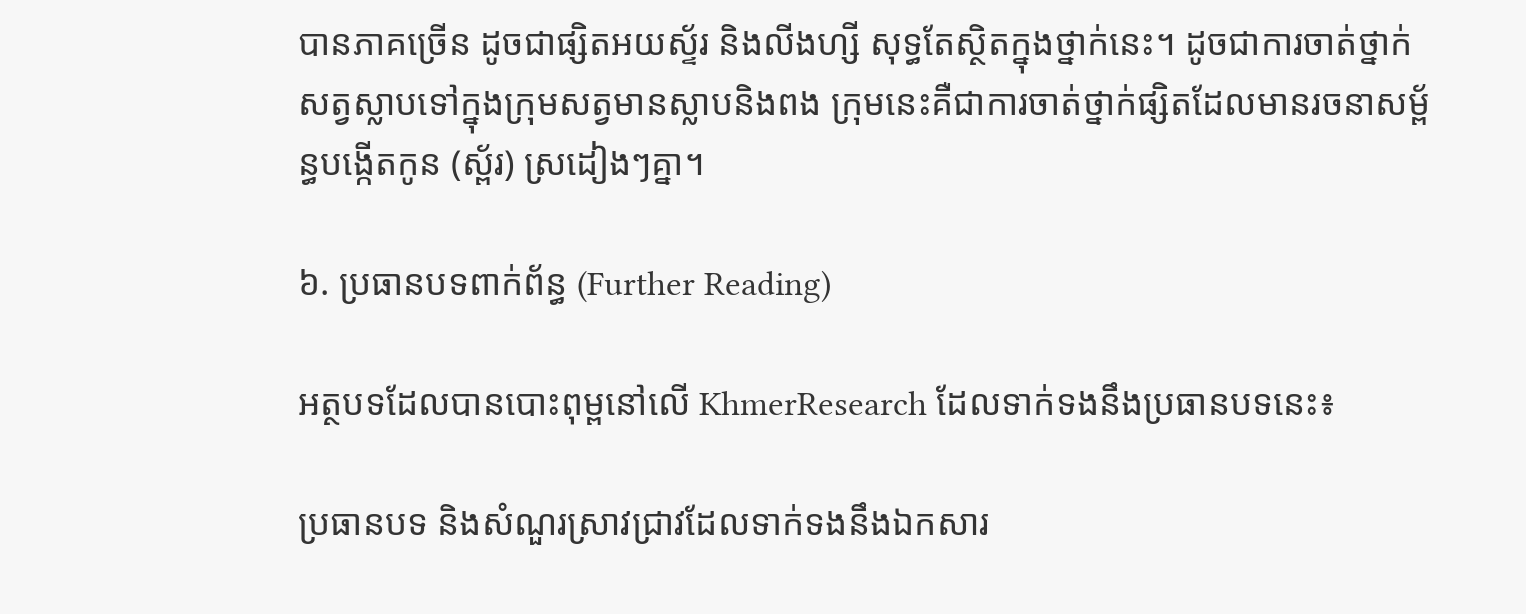បានភាគច្រើន ដូចជាផ្សិតអយស្ទ័រ និងលីងហ្សី សុទ្ធតែស្ថិតក្នុងថ្នាក់នេះ។ ដូចជាការចាត់ថ្នាក់សត្វស្លាបទៅក្នុងក្រុមសត្វមានស្លាបនិងពង ក្រុមនេះគឺជាការចាត់ថ្នាក់ផ្សិតដែលមានរចនាសម្ព័ន្ធបង្កើតកូន (ស្ព័រ) ស្រដៀងៗគ្នា។

៦. ប្រធានបទពាក់ព័ន្ធ (Further Reading)

អត្ថបទដែលបានបោះពុម្ពនៅលើ KhmerResearch ដែលទាក់ទងនឹងប្រធានបទនេះ៖

ប្រធានបទ និងសំណួរស្រាវជ្រាវដែលទាក់ទងនឹងឯកសារ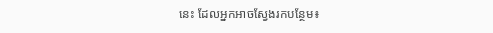នេះ ដែលអ្នកអាចស្វែងរកបន្ថែម៖